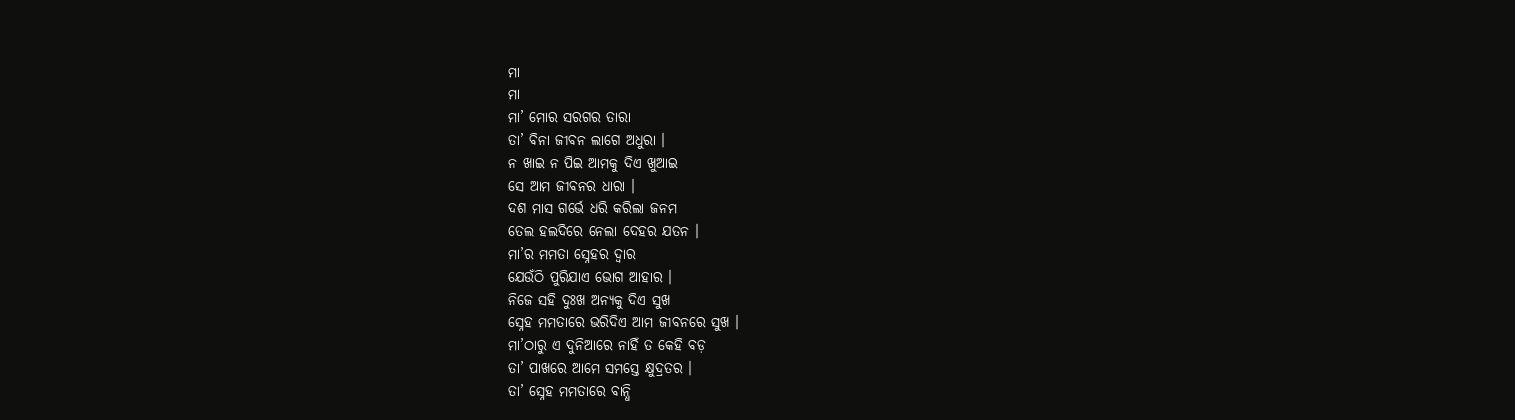ମା
ମା
ମା’ ମୋର ସରଗର ତାରା
ତା’ ବିନା ଜୀବନ ଲାଗେ ଅଧୁରା ।
ନ ଖାଇ ନ ପିଇ ଆମକୁ ଦିଏ ଖୁଆଇ
ସେ ଆମ ଜୀବନର ଧାରା ।
ଦଶ ମାସ ଗର୍ଭେ ଧରି କରିଲା ଜନମ
ତେଲ ହଲଦିରେ ନେଲା ଦେହର ଯତନ ।
ମା’ର ମମତା ସ୍ନେହର ଦ୍ୱାର
ଯେଉଁଠି ପୁରିଯାଏ ଭୋଗ ଆହାର ।
ନିଜେ ସହି ଦୁଃଖ ଅନ୍ୟକୁ ଦିଏ ସୁଖ
ସ୍ନେହ ମମତାରେ ଭରିଦିଏ ଆମ ଜୀବନରେ ସୁଖ ।
ମା’ଠାରୁ ଏ ଦୁନିଆରେ ନାହିଁ ତ କେହି ବଡ଼
ତା’ ପାଖରେ ଆମେ ସମସ୍ତେ କ୍ଷୁଦ୍ରତର ।
ତା’ ସ୍ନେହ ମମତାରେ ବାନ୍ଧି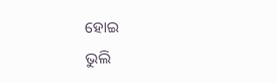ହୋଇ
ଭୁଲି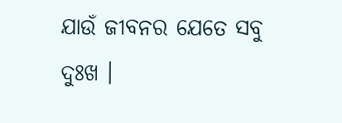ଯାଉଁ ଜୀବନର ଯେତେ ସବୁ ଦୁଃଖ ।